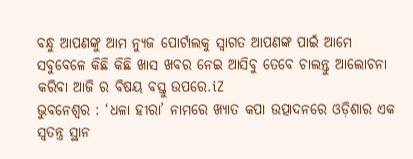ବନ୍ଧୁ ଆପଣଙ୍କୁ ଆମ ନ୍ୟୁଜ ପୋର୍ଟାଲକୁ ସ୍ଵାଗତ ଆପଣଙ୍କ ପାଇଁ ଆମେ ସବୁବେଳେ କିଛି କିଛି ଖାସ ଖବର ନେଇ ଆସିବୁ ତେବେ ଚାଲନ୍ତୁ ଆଲୋଚନା କରିବା ଆଜି ର ବିଷୟ ବସ୍ତୁ ଉପରେ.iZ
ଭୁବନେଶ୍ବର : ‘ଧଳା ହୀରା’ ନାମରେ ଖ୍ୟାତ କପା ଉତ୍ପାଦନରେ ଓଡ଼ିଶାର ଏକ ସ୍ବତନ୍ତ୍ର ସ୍ଥାନ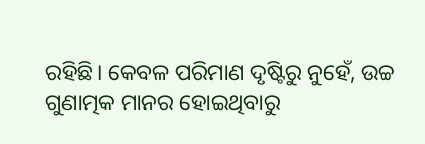ରହିଛି। କେବଳ ପରିମାଣ ଦୃଷ୍ଟିରୁ ନୁହେଁ, ଉଚ୍ଚ ଗୁଣାତ୍ମକ ମାନର ହୋଇଥିବାରୁ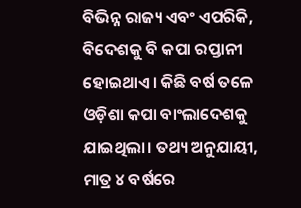ବିଭିନ୍ନ ରାଜ୍ୟ ଏବଂ ଏପରିକି, ବିଦେଶକୁ ବି କପା ରପ୍ତାନୀ ହୋଇଥାଏ। କିଛି ବର୍ଷ ତଳେ ଓଡ଼ିଶା କପା ବାଂଲାଦେଶକୁ ଯାଇଥିଲା। ତଥ୍ୟ ଅନୁଯାୟୀ, ମାତ୍ର ୪ ବର୍ଷରେ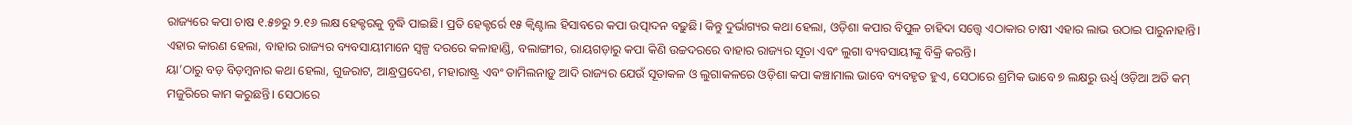ରାଜ୍ୟରେ କପା ଚାଷ ୧.୫୭ରୁ ୨.୧୬ ଲକ୍ଷ ହେକ୍ଟରକୁ ବୃଦ୍ଧି ପାଇଛି। ପ୍ରତି ହେକ୍ଟର୍ରେ ୧୫ କ୍ବିଣ୍ଟାଲ ହିସାବରେ କପା ଉତ୍ପାଦନ ବଢ଼ୁଛି। କିନ୍ତୁ ଦୁର୍ଭାଗ୍ୟର କଥା ହେଲା, ଓଡ଼ିଶା କପାର ବିପୁଳ ଚାହିଦା ସତ୍ତ୍ବେ ଏଠାକାର ଚାଷୀ ଏହାର ଲାଭ ଉଠାଇ ପାରୁନାହାନ୍ତି। ଏହାର କାରଣ ହେଲା, ବାହାର ରାଜ୍ୟର ବ୍ୟବସାୟୀମାନେ ସ୍ବଳ୍ପ ଦରରେ କଳାହାଣ୍ଡି, ବଲାଙ୍ଗୀର, ରାୟଗଡ଼ାରୁ କପା କିଣି ଉଚ୍ଚଦରରେ ବାହାର ରାଜ୍ୟର ସୂତା ଏବଂ ଲୁଗା ବ୍ୟବସାୟୀଙ୍କୁ ବିକ୍ରି କରନ୍ତି।
ୟା’ଠାରୁ ବଡ଼ ବିଡ଼ମ୍ବନାର କଥା ହେଲା, ଗୁଜରାଟ, ଆନ୍ଧ୍ରପ୍ରଦେଶ, ମହାରାଷ୍ଟ୍ର ଏବଂ ତାମିଲନାଡ଼ୁ ଆଦି ରାଜ୍ୟର ଯେଉଁ ସୂତାକଳ ଓ ଲୁଗାକଳରେ ଓଡ଼ିଶା କପା କଞ୍ଚାମାଲ ଭାବେ ବ୍ୟବହୃତ ହୁଏ, ସେଠାରେ ଶ୍ରମିକ ଭାବେ ୭ ଲକ୍ଷରୁ ଊର୍ଧ୍ବ ଓଡ଼ିଆ ଅତି କମ୍ ମଜୁରିରେ କାମ କରୁଛନ୍ତି। ସେଠାରେ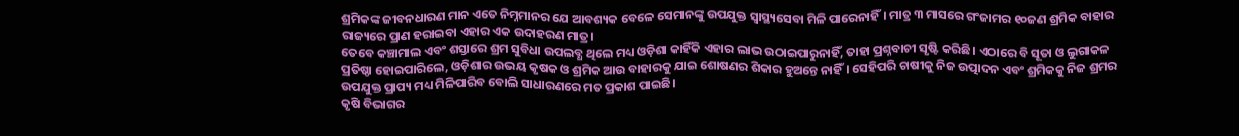ଶ୍ରମିକଙ୍କ ଜୀବନଧାରଣ ମାନ ଏତେ ନିମ୍ନମାନର ଯେ ଆବଶ୍ୟକ ବେଳେ ସେମାନଙ୍କୁ ଉପଯୁକ୍ତ ସ୍ବାସ୍ଥ୍ୟସେବା ମିଳି ପାରେନାହିଁ। ମାତ୍ର ୩ ମାସରେ ଗଂଜାମର ୧୦ଜଣ ଶ୍ରମିକ ବାହାର ରାଜ୍ୟରେ ପ୍ରାଣ ହରାଇବା ଏହାର ଏକ ଉଦାହରଣ ମାତ୍ର।
ତେବେ କଞ୍ଚାମାଲ ଏବଂ ଶସ୍ତାରେ ଶ୍ରମ ସୁବିଧା ଉପଲବ୍ଧ ଥିଲେ ମଧ୍ୟ ଓଡ଼ିଶା କାହିଁକି ଏହାର ଲାଭ ଉଠାଇପାରୁନାହିଁ, ତାହା ପ୍ରଶ୍ନବାଚୀ ସୃଷ୍ଟି କରିଛି। ଏଠାରେ ବି ସୂତା ଓ ଲୁଗାକଳ ପ୍ରତିଷ୍ଠା ହୋଇପାରିଲେ, ଓଡ଼ିଶାର ଉଭୟ କୃଷକ ଓ ଶ୍ରମିକ ଆଉ ବାହାରକୁ ଯାଇ ଶୋଷଣର ଶିକାର ହୁଅନ୍ତେ ନାହିଁ। ସେହିପରି ଚାଷୀକୁ ନିଜ ଉତ୍ପାଦନ ଏବଂ ଶ୍ରମିକକୁ ନିଜ ଶ୍ରମର ଉପଯୁକ୍ତ ପ୍ରାପ୍ୟ ମଧ୍ୟ ମିଳିପାରିବ ବୋଲି ସାଧାରଣରେ ମତ ପ୍ରକାଶ ପାଇଛି।
କୃଷି ବିଭାଗର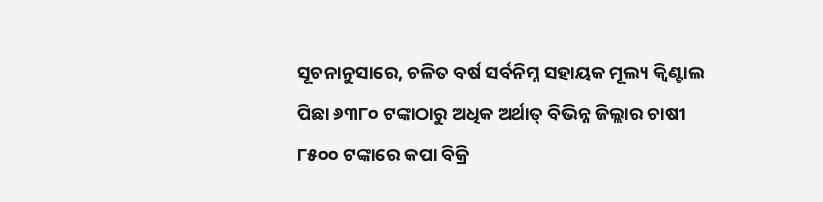ସୂଚନାନୁସାରେ, ଚଳିତ ବର୍ଷ ସର୍ବନିମ୍ନ ସହାୟକ ମୂଲ୍ୟ କ୍ବିଣ୍ଟାଲ ପିଛା ୬୩୮୦ ଟଙ୍କାଠାରୁ ଅଧିକ ଅର୍ଥାତ୍ ବିଭିନ୍ନ ଜିଲ୍ଲାର ଚାଷୀ ୮୫୦୦ ଟଙ୍କାରେ କପା ବିକ୍ରି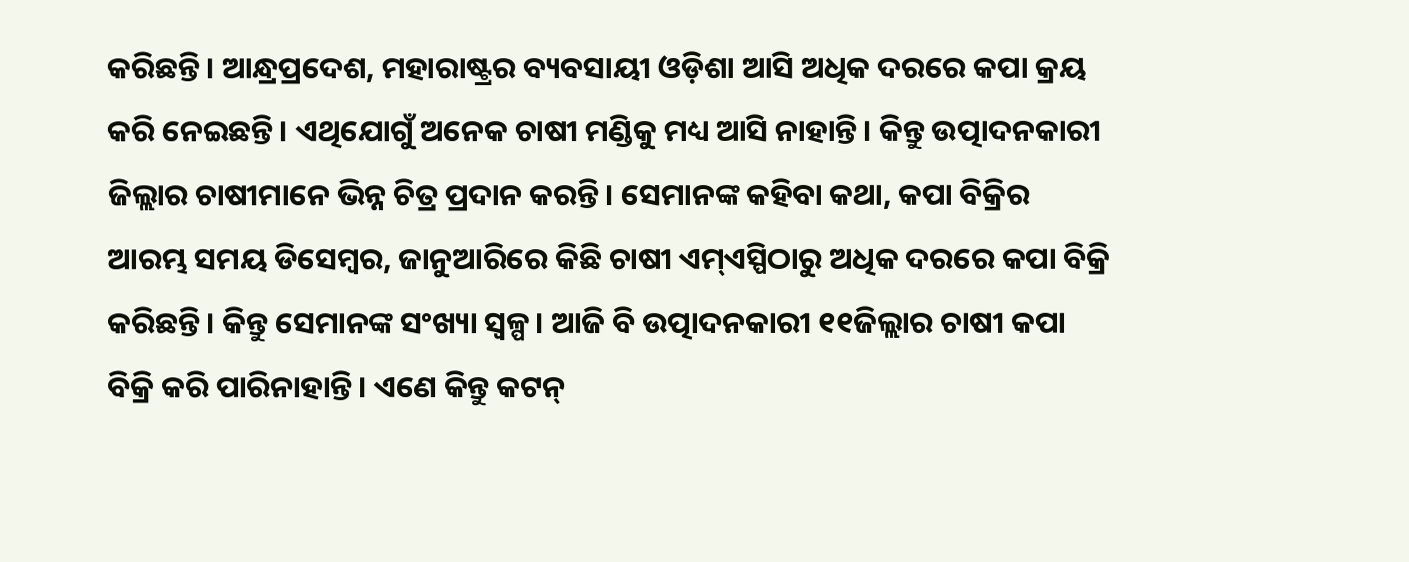କରିଛନ୍ତି। ଆନ୍ଧ୍ରପ୍ରଦେଶ, ମହାରାଷ୍ଟ୍ରର ବ୍ୟବସାୟୀ ଓଡ଼ିଶା ଆସି ଅଧିକ ଦରରେ କପା କ୍ରୟ କରି ନେଇଛନ୍ତି। ଏଥିଯୋଗୁଁ ଅନେକ ଚାଷୀ ମଣ୍ଡିକୁ ମଧ୍ୟ ଆସି ନାହାନ୍ତି। କିନ୍ତୁ ଉତ୍ପାଦନକାରୀ ଜିଲ୍ଲାର ଚାଷୀମାନେ ଭିନ୍ନ ଚିତ୍ର ପ୍ରଦାନ କରନ୍ତି। ସେମାନଙ୍କ କହିବା କଥା, କପା ବିକ୍ରିର ଆରମ୍ଭ ସମୟ ଡିସେମ୍ବର, ଜାନୁଆରିରେ କିଛି ଚାଷୀ ଏମ୍ଏସ୍ପିଠାରୁ ଅଧିକ ଦରରେ କପା ବିକ୍ରି କରିଛନ୍ତି। କିନ୍ତୁ ସେମାନଙ୍କ ସଂଖ୍ୟା ସ୍ବଳ୍ପ। ଆଜି ବି ଉତ୍ପାଦନକାରୀ ୧୧ଜିଲ୍ଲାର ଚାଷୀ କପା ବିକ୍ରି କରି ପାରିନାହାନ୍ତି। ଏଣେ କିନ୍ତୁ କଟନ୍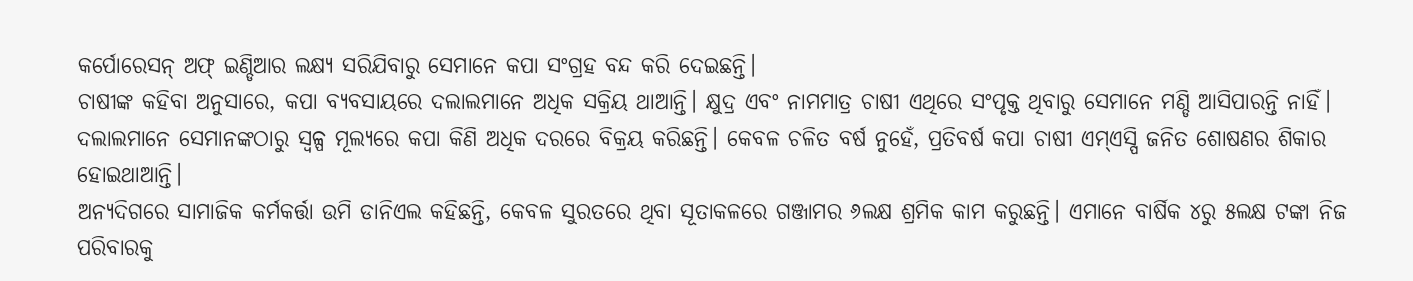କର୍ପୋରେସନ୍ ଅଫ୍ ଇଣ୍ଡିଆର ଲକ୍ଷ୍ୟ ସରିଯିବାରୁ ସେମାନେ କପା ସଂଗ୍ରହ ବନ୍ଦ କରି ଦେଇଛନ୍ତି।
ଚାଷୀଙ୍କ କହିବା ଅନୁସାରେ, କପା ବ୍ୟବସାୟରେ ଦଲାଲମାନେ ଅଧିକ ସକ୍ରିୟ ଥାଆନ୍ତି। କ୍ଷୁଦ୍ର ଏବଂ ନାମମାତ୍ର ଚାଷୀ ଏଥିରେ ସଂପୃକ୍ତ ଥିବାରୁ ସେମାନେ ମଣ୍ଡି ଆସିପାରନ୍ତି ନାହିଁ। ଦଲାଲମାନେ ସେମାନଙ୍କଠାରୁ ସ୍ବଳ୍ପ ମୂଲ୍ୟରେ କପା କିଣି ଅଧିକ ଦରରେ ବିକ୍ରୟ କରିଛନ୍ତି। କେବଳ ଚଳିତ ବର୍ଷ ନୁହେଁ, ପ୍ରତିବର୍ଷ କପା ଚାଷୀ ଏମ୍ଏସ୍ପି ଜନିତ ଶୋଷଣର ଶିକାର ହୋଇଥାଆନ୍ତି।
ଅନ୍ୟଦିଗରେ ସାମାଜିକ କର୍ମକର୍ତ୍ତା ଉମି ଡାନିଏଲ କହିଛନ୍ତି, କେବଳ ସୁରତରେ ଥିବା ସୂତାକଳରେ ଗଞ୍ଜାମର ୬ଲକ୍ଷ ଶ୍ରମିକ କାମ କରୁଛନ୍ତି। ଏମାନେ ବାର୍ଷିକ ୪ରୁ ୫ଲକ୍ଷ ଟଙ୍କା ନିଜ ପରିବାରକୁ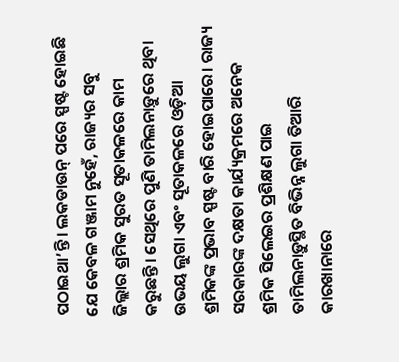ପଠାଇଥା’ନ୍ତି। ଲକଡାଉନ୍ ପରେ ସ୍ପଷ୍ଟ ହୋଇଛି ଯେ କେବଳ ଗଞ୍ଜାମ ନୁହେଁ, ରାଜ୍ୟର ସବୁ ଜିଲ୍ଲାର ଶ୍ରମିକ ସୁରତ ସୂତାକଳରେ କାମ କରୁଛନ୍ତି। ସେଥିରେ ପୁଣି ତାମିଲନାଡ଼ୁରେ ଥିବା ଉଭୟ ଲୁଗା ଏବଂ ସୂତାକଳରେ ଓଡ଼ିଆ ଶ୍ରମିକଙ୍କ ପ୍ରଭାବ ସ୍ପଷ୍ଟ ବାରି ହୋଇପାରେ। ରାଜ୍ୟ ସରକାରଙ୍କ ଦକ୍ଷତା କାର୍ଯ୍ୟକ୍ରମରେ ଅନେକ ଶ୍ରମିକ ସିଲେଇର ପ୍ରଶିକ୍ଷଣ ପାଇ ତାମିଲନାଡ଼ୁସ୍ଥିତ ବିଭିନ୍ନ ଲୁଗା ତିଆରି କାରଖାନାରେ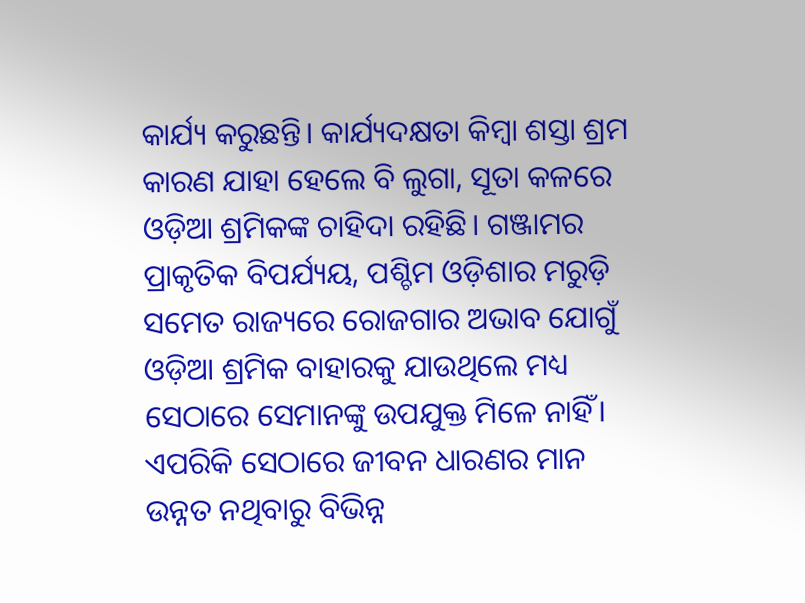କାର୍ଯ୍ୟ କରୁଛନ୍ତି। କାର୍ଯ୍ୟଦକ୍ଷତା କିମ୍ବା ଶସ୍ତା ଶ୍ରମ କାରଣ ଯାହା ହେଲେ ବି ଲୁଗା, ସୂତା କଳରେ ଓଡ଼ିଆ ଶ୍ରମିକଙ୍କ ଚାହିଦା ରହିଛି। ଗଞ୍ଜାମର ପ୍ରାକୃତିକ ବିପର୍ଯ୍ୟୟ, ପଶ୍ଚିମ ଓଡ଼ିଶାର ମରୁଡ଼ି ସମେତ ରାଜ୍ୟରେ ରୋଜଗାର ଅଭାବ ଯୋଗୁଁ ଓଡ଼ିଆ ଶ୍ରମିକ ବାହାରକୁ ଯାଉଥିଲେ ମଧ୍ୟ ସେଠାରେ ସେମାନଙ୍କୁ ଉପଯୁକ୍ତ ମିଳେ ନାହିଁ। ଏପରିକି ସେଠାରେ ଜୀବନ ଧାରଣର ମାନ ଉନ୍ନତ ନଥିବାରୁ ବିଭିନ୍ନ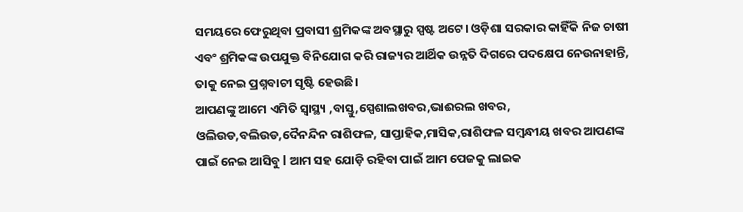ସମୟରେ ଫେରୁଥିବା ପ୍ରବାସୀ ଶ୍ରମିକଙ୍କ ଅବସ୍ଥାରୁ ସ୍ପଷ୍ଟ ଅଟେ। ଓଡ଼ିଶା ସରକାର କାହିଁକି ନିଜ ଚାଷୀ ଏବଂ ଶ୍ରମିକଙ୍କ ଉପଯୁକ୍ତ ବିନିଯୋଗ କରି ରାଜ୍ୟର ଆର୍ଥିକ ଉନ୍ନତି ଦିଗରେ ପଦକ୍ଷେପ ନେଉନାହାନ୍ତି, ତାକୁ ନେଇ ପ୍ରଶ୍ନବାଚୀ ସୃଷ୍ଟି ହେଉଛି।
ଆପଣଙ୍କୁ ଆମେ ଏମିତି ସ୍ଵାସ୍ଥ୍ୟ ,ବାସ୍ତୁ,ସ୍ପେଶାଲଖବର,ଭାଈରଲ ଖବର, ଓଲିଉଡ,ବଲିଉଡ,ଦୈନନ୍ଦିନ ରାଶିଫଳ, ସାପ୍ତାହିକ,ମାସିକ,ରାଶିଫଳ ସମ୍ଵନ୍ଧୀୟ ଖବର ଆପଣଙ୍କ ପାଇଁ ନେଇ ଆସିବୁ l ଆମ ସହ ଯୋଡ଼ି ରହିବା ପାଇଁ ଆମ ପେଜକୁ ଲାଇକ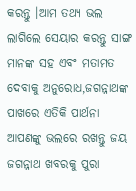କରନ୍ତୁ ।ଆମ ତଥ୍ୟ ଭଲ ଲାଗିଲେ ସେୟାର କରନ୍ତୁ ସାଙ୍ଗ ମାନଙ୍କ ସହ ଏବଂ ମତାମତ ଦେବାକୁ ଅନୁରୋଧ,ଜଗନ୍ନାଥଙ୍କ ପାଖରେ ଏତିକି ପାର୍ଥନା ଆପଣଙ୍କୁ ଭଲରେ ରଖନ୍ତୁ ଜୟ ଜଗନ୍ନାଥ ଖବରକୁ ପୁରା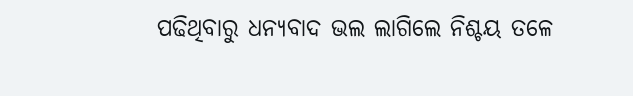ପଢିଥିବାରୁ ଧନ୍ୟବାଦ ଭଲ ଲାଗିଲେ ନିଶ୍ଚୟ ତଳେ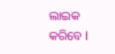ଲାଇକ କରିବେ l